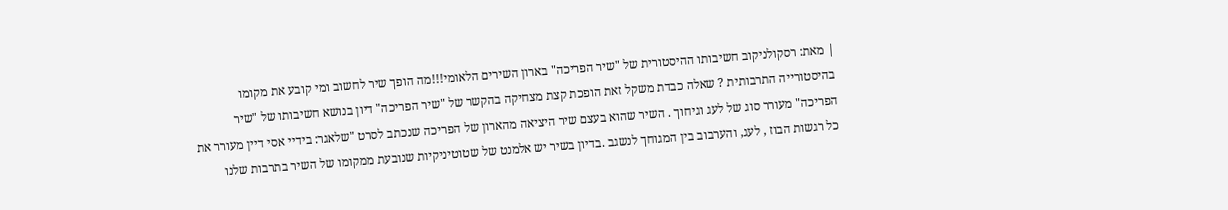| מאת: רסקולניקוב חשיבותו ההיסטורית של "שיר הפריכה" בארון השירים הלאומי!!!מה הופך שיר לחשוב ומי קובע את מקומו בהיסטורייה התרבותית ? שאלה כבדת משקל זאת הופכת קצת מצחיקה בהקשר של "שיר הפריכה" דיון בנושא חשיבותו של "שיר הפריכה" מעורר סוג של לעג וגיחוך . השיר שהוא בעצם שיר היציאה מהארון של הפריכה שנכתב לסרט "שלאגר: בידיי אסי דיין מעורר את כל רגשות הבוז , לעג, והערבוב בין המגוחך לנשגב .בדיון בשיר יש אלמנט של שטוטיניקיות שנובעת ממקומו של השיר בתרבות שלנו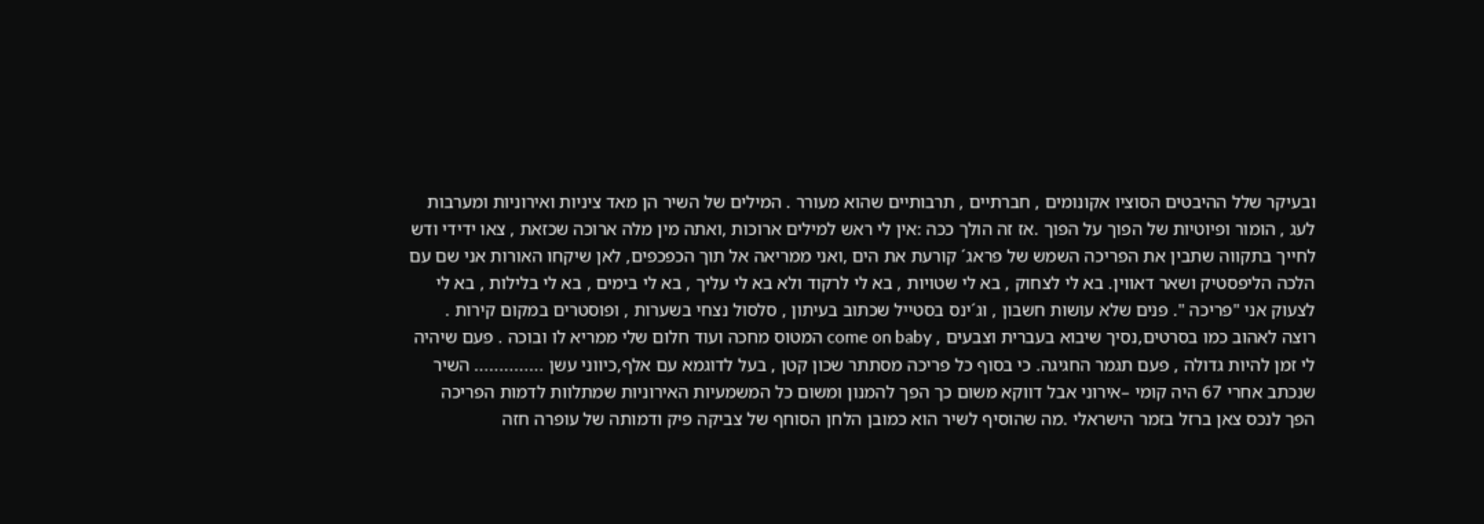ובעיקר שלל ההיבטים הסוציו אקונומים , חברתיים , תרבותיים שהוא מעורר . המילים של השיר הן מאד ציניות ואירוניות ומערבות לעג , הומור ופיוטיות של הפוך על הפוך .אז זה הולך ככה :אין לי ראש למילים ארוכות ,ואתה מין מלה ארוכה שכזאת , צאו ידידי ודש לחייך בתקווה שתבין את הפריכה השמש של פראג´ קורעת את הים ,ואני ממריאה אל תוך הכפכפים, לאן שיקחו האורות אני שם עם הלכה הליפסטיק ושאר דאווין. בא לי לצחוק , בא לי שטויות , בא לי לרקוד ולא בא לי עליך , בא לי בימים , בא לי בלילות , בא לי לצעוק אני "פריכה ". פנים שלא עושות חשבון , וג´ינס בסטייל שכתוב בעיתון , סלסול נצחי בשערות , ופוסטרים במקום קירות . רוצה לאהוב כמו בסרטים,נסיך שיבוא בעברית וצבעים , come on baby המטוס מחכה ועוד חלום שלי ממריא לו ובוכה . פעם שיהיה לי זמן להיות גדולה , פעם תגמר החגיגה. כי בסוף כל פריכה מסתתר שכון קטן , בעל לדוגמא עם אלף,כיווני עשן .............. השיר שנכתב אחרי 67 היה קומי –אירוני אבל דווקא משום כך הפך להמנון ומשום כל המשמעיות האירוניות שמתלוות לדמות הפריכה הפך לנכס צאן ברזל בזמר הישראלי .מה שהוסיף לשיר הוא כמובן הלחן הסוחף של צביקה פיק ודמותה של עופרה חזה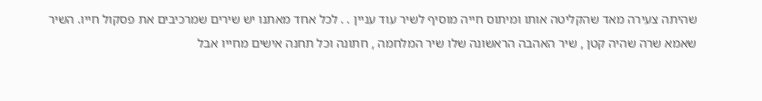שהיתה צעירה מאד שהקליטה אותו ומיתוס חייה מוסיף לשיר עוד עניין . . לכל אחד מאתנו יש שירים שמרכיבים את פסקול חייו. השיר שאמא שרה שהיה קטן , שיר האהבה הראשונה שלו שיר המלחמה , חתונה וכל תחנה אישים מחייו אבל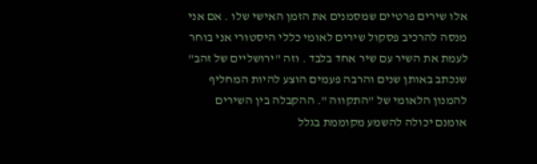אלו שירים פרטיים שמסמנים את הזמן האישי שלו . אם אני מנסה להרכיב פסקול שירים לאומי כללי היסטורי אני בוחר לעמת את השיר עם שיר אחד בלבד . וזה "ירושליים של זהב" שנכתב באותן שנים והרבה פעמים הוצע להיות המחליף להמנון הלאומי של "התקווה ". ההקבלה בין השירים אומנם יכולה להשמע מקוממת בגלל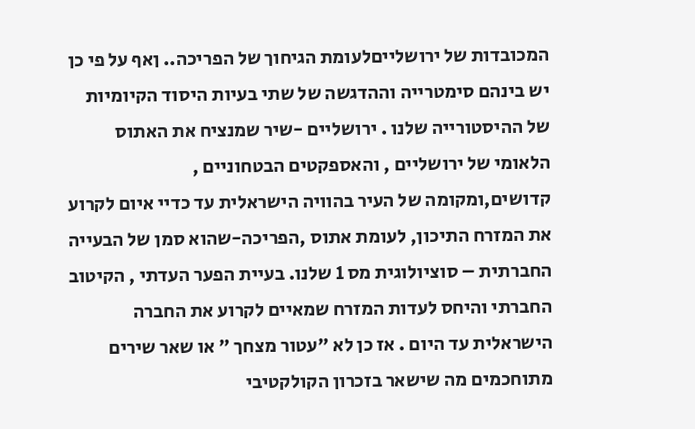המכובדות של ירושלייםלעומת הגיחוך של הפריכה.. ןאף על פי כן יש בינהם סימטרייה וההדגשה של שתי בעיות היסוד הקיומיות של ההיסטורייה שלנו . ירושליים -שיר שמנציח את האתוס הלאומי של ירושליים , והאספקטים הבטחוניים , קדושים,ומקומה של העיר בהוויה הישראלית עד כדיי איום לקרוע את המזרח התיכון, לעומת אתוס ,הפריכה-שהוא סמן של הבעייה החברתית – סוציולוגית מס 1 שלנו. בעיית הפער העדתי , הקיטוב החברתי והיחס לעדות המזרח שמאיים לקרוע את החברה הישראלית עד היום . אז כן לא "עטור מצחך " או שאר שירים מתוחכמים מה שישאר בזכרון הקולקטיבי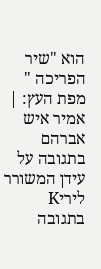הוא "שיר הפריכה " מפת העץ: |
אמיר איש אברהם
בתגובה על עידן המשורר
ליריK
בתגובה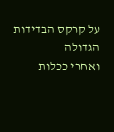על קרקס הבדידות הגדולה
ואחרי ככלות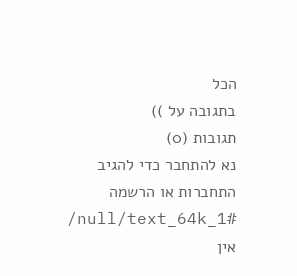הכל
בתגובה על ))
תגובות (0)
נא להתחבר כדי להגיב
התחברות או הרשמה
/null/text_64k_1#
אין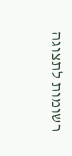רשומות לתצוגה